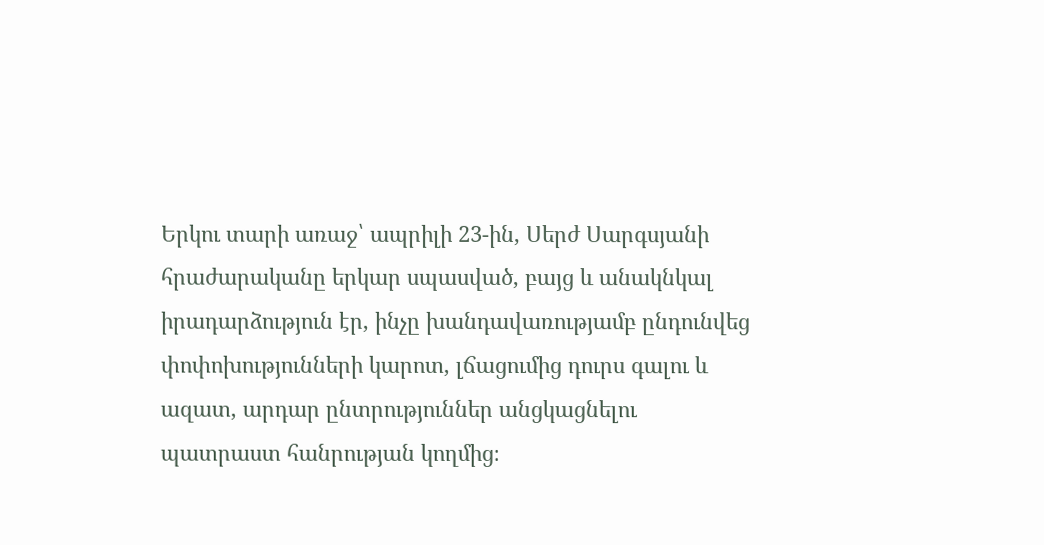Երկու տարի առաջ՝ ապրիլի 23-ին, Սերժ Սարգսյանի հրաժարականը երկար սպասված, բայց և անակնկալ իրադարձություն էր, ինչը խանդավառությամբ ընդունվեց փոփոխությունների կարոտ, լճացումից դուրս գալու և ազատ, արդար ընտրություններ անցկացնելու պատրաստ հանրության կողմից։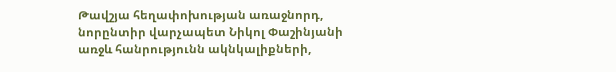Թավշյա հեղափոխության առաջնորդ, նորընտիր վարչապետ Նիկոլ Փաշինյանի առջև հանրությունն ակնկալիքների,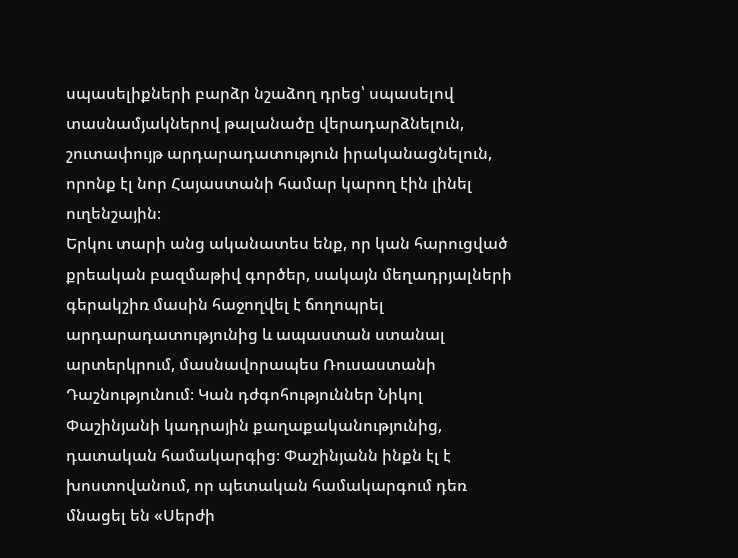սպասելիքների բարձր նշաձող դրեց՝ սպասելով տասնամյակներով թալանածը վերադարձնելուն, շուտափույթ արդարադատություն իրականացնելուն, որոնք էլ նոր Հայաստանի համար կարող էին լինել ուղենշային։
Երկու տարի անց ականատես ենք, որ կան հարուցված քրեական բազմաթիվ գործեր, սակայն մեղադրյալների գերակշիռ մասին հաջողվել է ճողոպրել արդարադատությունից և ապաստան ստանալ արտերկրում, մասնավորապես Ռուսաստանի Դաշնությունում։ Կան դժգոհություններ Նիկոլ Փաշինյանի կադրային քաղաքականությունից, դատական համակարգից։ Փաշինյանն ինքն էլ է խոստովանում, որ պետական համակարգում դեռ մնացել են «Սերժի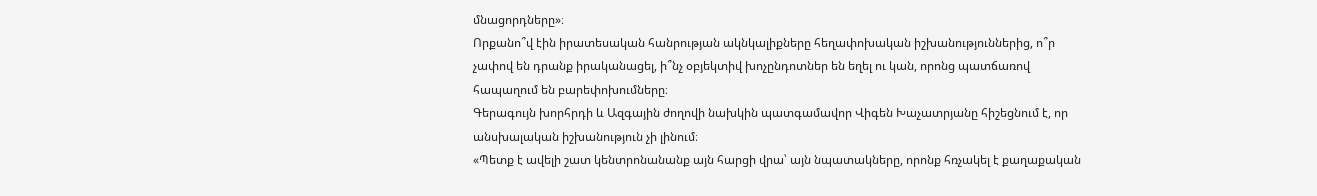մնացորդները»։
Որքանո՞վ էին իրատեսական հանրության ակնկալիքները հեղափոխական իշխանություններից, ո՞ր չափով են դրանք իրականացել, ի՞նչ օբյեկտիվ խոչընդոտներ են եղել ու կան, որոնց պատճառով հապաղում են բարեփոխումները։
Գերագույն խորհրդի և Ազգային ժողովի նախկին պատգամավոր Վիգեն Խաչատրյանը հիշեցնում է, որ անսխալական իշխանություն չի լինում։
«Պետք է ավելի շատ կենտրոնանանք այն հարցի վրա՝ այն նպատակները, որոնք հռչակել է քաղաքական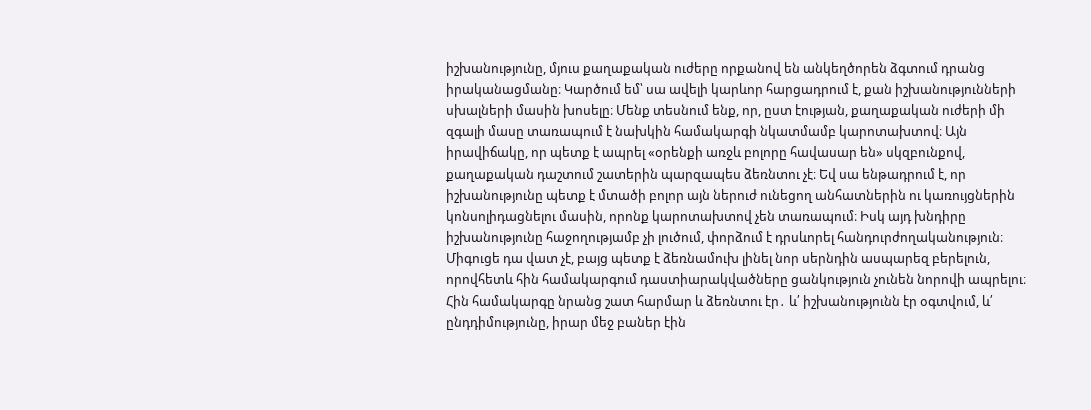իշխանությունը, մյուս քաղաքական ուժերը որքանով են անկեղծորեն ձգտում դրանց իրականացմանը։ Կարծում եմ՝ սա ավելի կարևոր հարցադրում է, քան իշխանությունների սխալների մասին խոսելը։ Մենք տեսնում ենք, որ, ըստ էության, քաղաքական ուժերի մի զգալի մասը տառապում է նախկին համակարգի նկատմամբ կարոտախտով։ Այն իրավիճակը, որ պետք է ապրել «օրենքի առջև բոլորը հավասար են» սկզբունքով, քաղաքական դաշտում շատերին պարզապես ձեռնտու չէ։ Եվ սա ենթադրում է, որ իշխանությունը պետք է մտածի բոլոր այն ներուժ ունեցող անհատներին ու կառույցներին կոնսոլիդացնելու մասին, որոնք կարոտախտով չեն տառապում։ Իսկ այդ խնդիրը իշխանությունը հաջողությամբ չի լուծում, փորձում է դրսևորել հանդուրժողականություն։ Միգուցե դա վատ չէ, բայց պետք է ձեռնամուխ լինել նոր սերնդին ասպարեզ բերելուն, որովհետև հին համակարգում դաստիարակվածները ցանկություն չունեն նորովի ապրելու։ Հին համակարգը նրանց շատ հարմար և ձեռնտու էր․ և՛ իշխանությունն էր օգտվում, և՛ ընդդիմությունը, իրար մեջ բաներ էին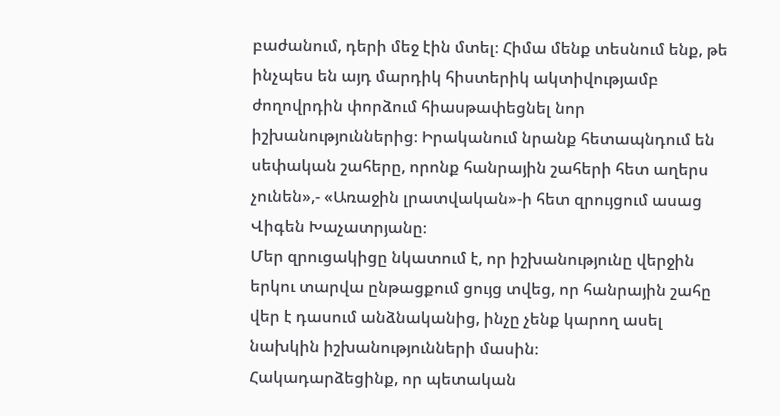բաժանում, դերի մեջ էին մտել։ Հիմա մենք տեսնում ենք, թե ինչպես են այդ մարդիկ հիստերիկ ակտիվությամբ ժողովրդին փորձում հիասթափեցնել նոր իշխանություններից։ Իրականում նրանք հետապնդում են սեփական շահերը, որոնք հանրային շահերի հետ աղերս չունեն»,- «Առաջին լրատվական»-ի հետ զրույցում ասաց Վիգեն Խաչատրյանը։
Մեր զրուցակիցը նկատում է, որ իշխանությունը վերջին երկու տարվա ընթացքում ցույց տվեց, որ հանրային շահը վեր է դասում անձնականից, ինչը չենք կարող ասել նախկին իշխանությունների մասին։
Հակադարձեցինք, որ պետական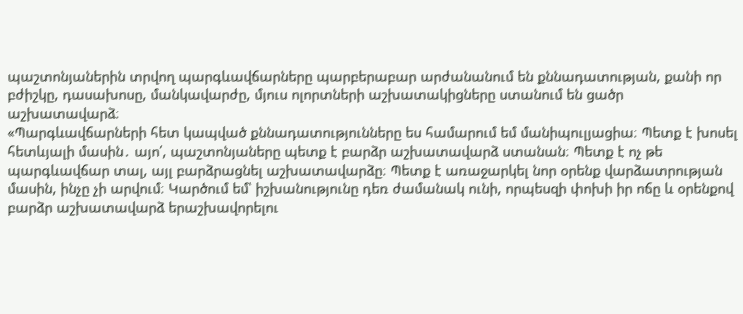պաշտոնյաներին տրվող պարգևավճարները պարբերաբար արժանանում են քննադատության, քանի որ բժիշկը, դասախոսը, մանկավարժը, մյուս ոլորտների աշխատակիցները ստանում են ցածր աշխատավարձ։
«Պարգևավճարների հետ կապված քննադատությունները ես համարում եմ մանիպուլյացիա։ Պետք է խոսել հետևյալի մասին․ այո՛, պաշտոնյաները պետք է բարձր աշխատավարձ ստանան։ Պետք է ոչ թե պարգևավճար տալ, այլ բարձրացնել աշխատավարձը։ Պետք է առաջարկել նոր օրենք վարձատրության մասին, ինչը չի արվում։ Կարծում եմ՝ իշխանությունը դեռ ժամանակ ունի, որպեսզի փոխի իր ոճը և օրենքով բարձր աշխատավարձ երաշխավորելու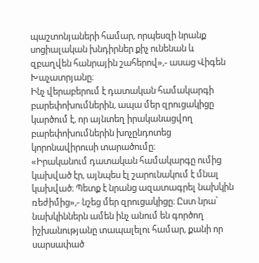պաշտոնյաների համար, որպեսզի նրանք սոցիալական խնդիրներ քիչ ունենան և զբաղվեն հանրային շահերով»,- ասաց Վիգեն Խաչատրյանը։
Ինչ վերաբերում է դատական համակարգի բարեփոխումներին, ապա մեր զրուցակիցը կարծում է, որ այնտեղ իրականացվող բարեփոխումներին խոչընդոտեց կորոնավիրուսի տարածումը։
«Իրականում դատական համակարգը ումից կախված էր, այնպես էլ շարունակում է մնալ կախված։ Պետք է նրանց ազատագրել նախկին ռեժիմից»,- նշեց մեր զրուցակիցը։ Ըստ նրա՝ նախկիններն ամեն ինչ անում են գործող իշխանությանը տապալելու համար, քանի որ սարսափած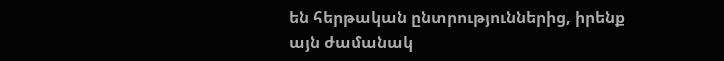են հերթական ընտրություններից, իրենք այն ժամանակ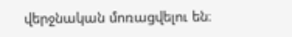վերջնական մոռացվելու են։